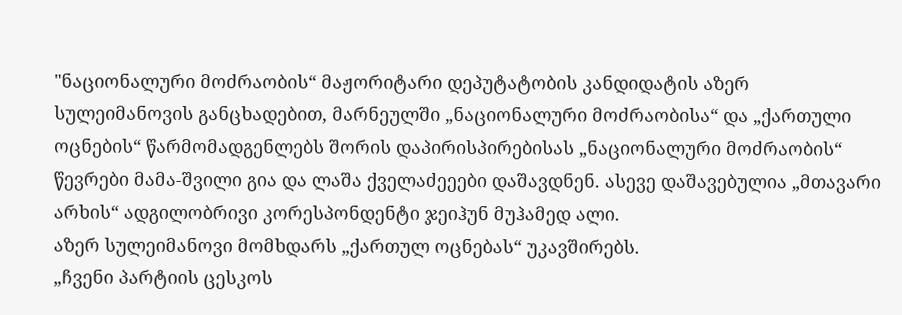"ნაციონალური მოძრაობის“ მაჟორიტარი დეპუტატობის კანდიდატის აზერ სულეიმანოვის განცხადებით, მარნეულში „ნაციონალური მოძრაობისა“ და „ქართული ოცნების“ წარმომადგენლებს შორის დაპირისპირებისას „ნაციონალური მოძრაობის“ წევრები მამა-შვილი გია და ლაშა ქველაძეეები დაშავდნენ. ასევე დაშავებულია „მთავარი არხის“ ადგილობრივი კორესპონდენტი ჯეიჰუნ მუჰამედ ალი.
აზერ სულეიმანოვი მომხდარს „ქართულ ოცნებას“ უკავშირებს.
„ჩვენი პარტიის ცესკოს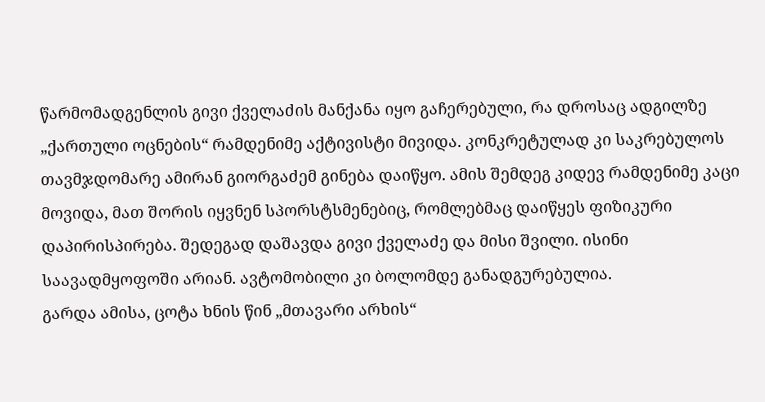წარმომადგენლის გივი ქველაძის მანქანა იყო გაჩერებული, რა დროსაც ადგილზე „ქართული ოცნების“ რამდენიმე აქტივისტი მივიდა. კონკრეტულად კი საკრებულოს თავმჯდომარე ამირან გიორგაძემ გინება დაიწყო. ამის შემდეგ კიდევ რამდენიმე კაცი მოვიდა, მათ შორის იყვნენ სპორსტსმენებიც, რომლებმაც დაიწყეს ფიზიკური დაპირისპირება. შედეგად დაშავდა გივი ქველაძე და მისი შვილი. ისინი საავადმყოფოში არიან. ავტომობილი კი ბოლომდე განადგურებულია.
გარდა ამისა, ცოტა ხნის წინ „მთავარი არხის“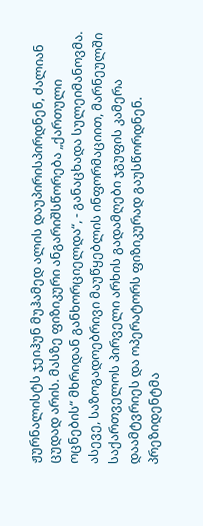ჟურნალისტს ჯეიჰუნ მუჰამედ ალის დაუპირისპირდნენ, ძალიან ცუდად არის. მასზე ფიზიკური ანგარიშსწორება „ქართული ოცნების“ მხრიდან განხორციელდა“, - განაცხადა სულეიმანოვმა.
ასევე, საზოგადოებრივი მაუწყებლის ინფორმაციით, მარნეულში საქართველოს პირველი არხის გადამღები ჯგუფის კამერა დაამტვრიეს და ოპერატორს ფიზიკურად გაუსწორდნენ.
პრეზიდენტმა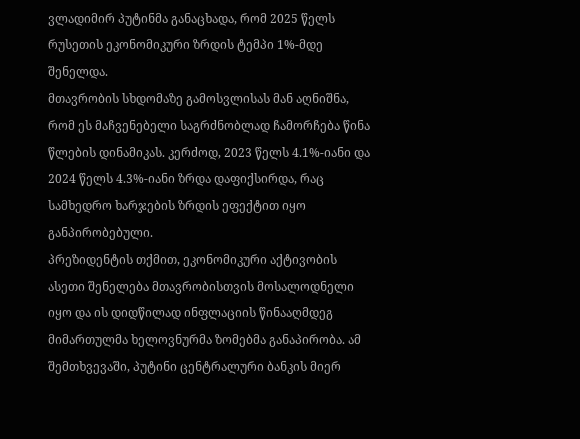ვლადიმირ პუტინმა განაცხადა, რომ 2025 წელს რუსეთის ეკონომიკური ზრდის ტემპი 1%-მდე შენელდა.
მთავრობის სხდომაზე გამოსვლისას მან აღნიშნა, რომ ეს მაჩვენებელი საგრძნობლად ჩამორჩება წინა წლების დინამიკას. კერძოდ, 2023 წელს 4.1%-იანი და 2024 წელს 4.3%-იანი ზრდა დაფიქსირდა, რაც სამხედრო ხარჯების ზრდის ეფექტით იყო განპირობებული.
პრეზიდენტის თქმით, ეკონომიკური აქტივობის ასეთი შენელება მთავრობისთვის მოსალოდნელი იყო და ის დიდწილად ინფლაციის წინააღმდეგ მიმართულმა ხელოვნურმა ზომებმა განაპირობა. ამ შემთხვევაში, პუტინი ცენტრალური ბანკის მიერ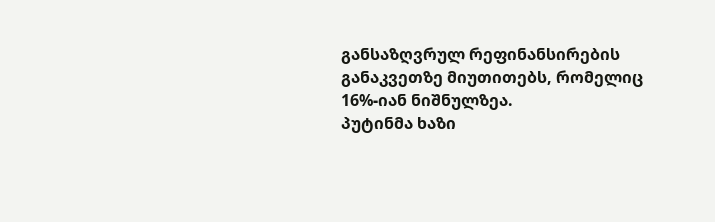განსაზღვრულ რეფინანსირების განაკვეთზე მიუთითებს, რომელიც 16%-იან ნიშნულზეა.
პუტინმა ხაზი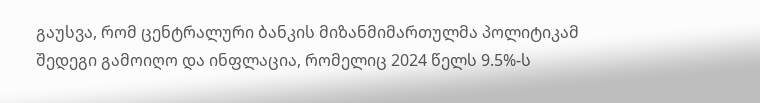გაუსვა, რომ ცენტრალური ბანკის მიზანმიმართულმა პოლიტიკამ შედეგი გამოიღო და ინფლაცია, რომელიც 2024 წელს 9.5%-ს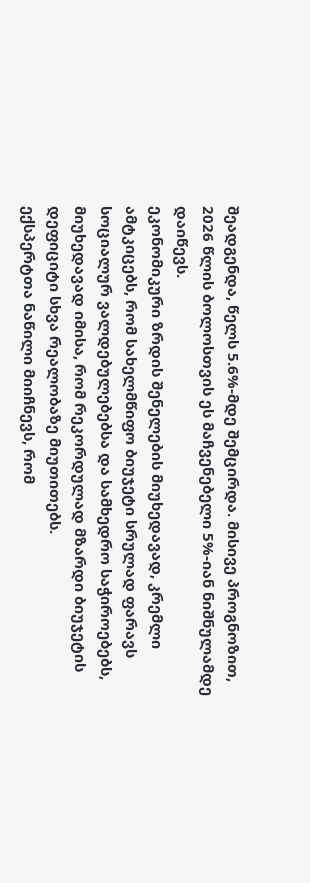შეადგენდა, წელს 5.6%-მდე შემცირდა. მისივე პროგნოზით, 2026 წლის ბოლოსთვის ეს მაჩვენებელი 5%-იან ნიშნულამდე დაიწევს.
ეკონომიკური ზრდის შენელების მიუხედავად, კრემლი ამტკიცებს, რომ სახელმწიფო ბიუჯეტი სრულად ფარავს სოციალურ ვალდებულებებსა და სამხედრო საჭიროებებს, მიუხედავად იმისა, რომ რეკორდულად მზარდი ბიუჯეტის დეფიციტი სხვა რეალობაზე მიუთითებს.
ექსპერტთა ნაწილი მიიჩნევს, რომ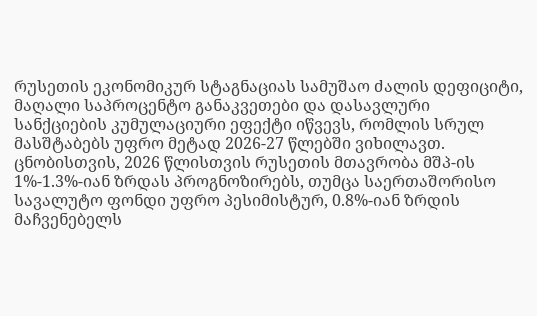რუსეთის ეკონომიკურ სტაგნაციას სამუშაო ძალის დეფიციტი, მაღალი საპროცენტო განაკვეთები და დასავლური სანქციების კუმულაციური ეფექტი იწვევს, რომლის სრულ მასშტაბებს უფრო მეტად 2026-27 წლებში ვიხილავთ.
ცნობისთვის, 2026 წლისთვის რუსეთის მთავრობა მშპ-ის 1%-1.3%-იან ზრდას პროგნოზირებს, თუმცა საერთაშორისო სავალუტო ფონდი უფრო პესიმისტურ, 0.8%-იან ზრდის მაჩვენებელს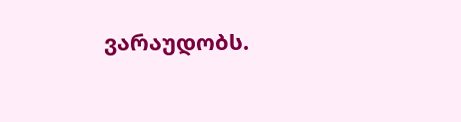ვარაუდობს.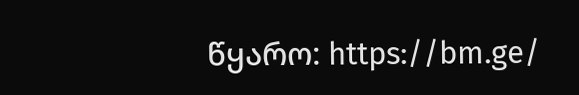წყარო: https://bm.ge/